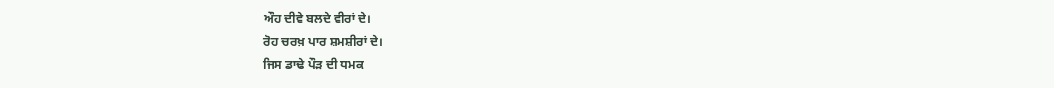ਔਹ ਦੀਵੇ ਬਲਦੇ ਵੀਰਾਂ ਦੇ।
ਰੋਹ ਚਰਖ਼ ਪਾਰ ਸ਼ਮਸ਼ੀਰਾਂ ਦੇ।
ਜਿਸ ਡਾਢੇ ਪੌੜ ਦੀ ਧਮਕ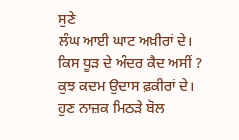ਸੁਣੇ
ਲੰਘ ਆਈ ਘਾਟ ਅਖ਼ੀਰਾਂ ਦੇ।
ਕਿਸ ਧੂੜ ਦੇ ਅੰਦਰ ਕੈਦ ਅਸੀਂ ?
ਕੁਝ ਕਦਮ ਉਦਾਸ ਫ਼ਕੀਰਾਂ ਦੇ।
ਹੁਣ ਨਾਜ਼ਕ ਮਿਠੜੇ ਬੋਲ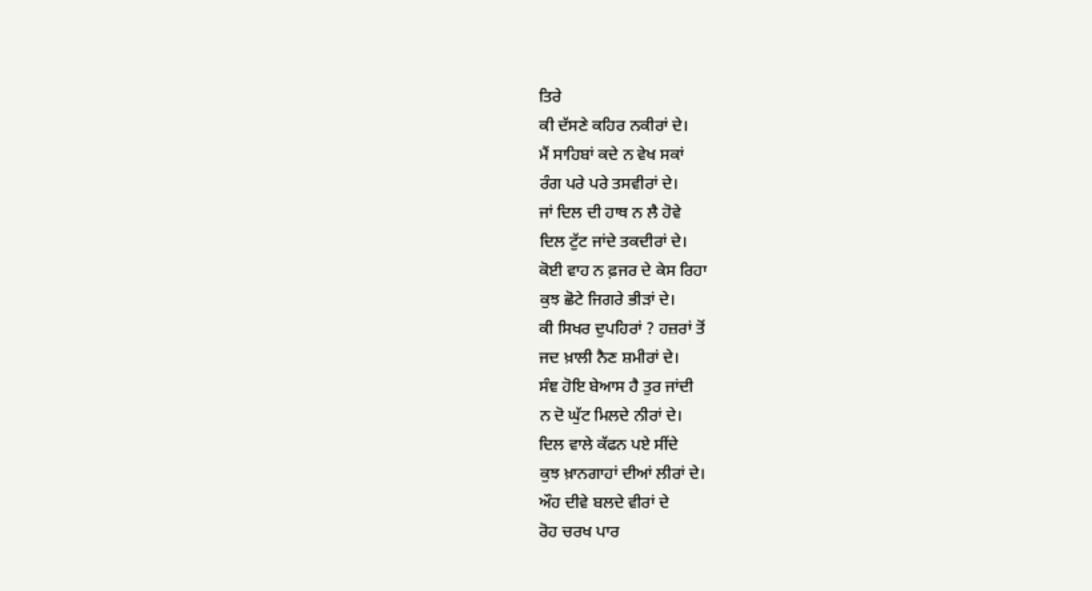ਤਿਰੇ
ਕੀ ਦੱਸਣੇ ਕਹਿਰ ਨਕੀਰਾਂ ਦੇ।
ਮੈਂ ਸਾਹਿਬਾਂ ਕਦੇ ਨ ਵੇਖ ਸਕਾਂ
ਰੰਗ ਪਰੇ ਪਰੇ ਤਸਵੀਰਾਂ ਦੇ।
ਜਾਂ ਦਿਲ ਦੀ ਹਾਥ ਨ ਲੈ ਹੋਵੇ
ਦਿਲ ਟੁੱਟ ਜਾਂਦੇ ਤਕਦੀਰਾਂ ਦੇ।
ਕੋਈ ਵਾਹ ਨ ਫ਼ਜਰ ਦੇ ਕੇਸ ਰਿਹਾ
ਕੁਝ ਛੋਟੇ ਜਿਗਰੇ ਭੀੜਾਂ ਦੇ।
ਕੀ ਸਿਖਰ ਦੁਪਹਿਰਾਂ ? ਹਜ਼ਰਾਂ ਤੋਂ
ਜਦ ਖ਼ਾਲੀ ਨੈਣ ਸ਼ਮੀਰਾਂ ਦੇ।
ਸੰਞ ਹੋਇ ਬੇਆਸ ਹੈ ਤੁਰ ਜਾਂਦੀ
ਨ ਦੋ ਘੁੱਟ ਮਿਲਦੇ ਨੀਰਾਂ ਦੇ।
ਦਿਲ ਵਾਲੇ ਕੱਫਨ ਪਏ ਸੀਂਦੇ
ਕੁਝ ਖ਼ਾਨਗਾਹਾਂ ਦੀਆਂ ਲੀਰਾਂ ਦੇ।
ਔਹ ਦੀਵੇ ਬਲਦੇ ਵੀਰਾਂ ਦੇ
ਰੋਹ ਚਰਖ ਪਾਰ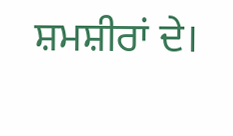ਸ਼ਮਸ਼ੀਰਾਂ ਦੇ।